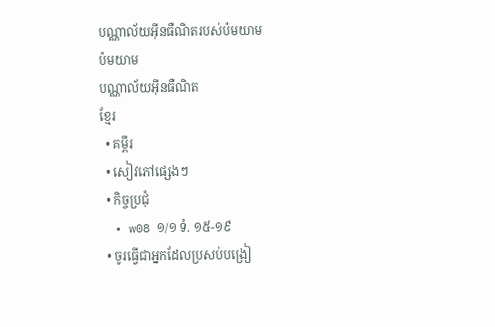បណ្ណាល័យអ៊ីនធឺណិតរបស់ប៉មយាម
ប៉មយាម
បណ្ណាល័យអ៊ីនធឺណិត
ខ្មែរ
  • គម្ពីរ
  • សៀវភៅផ្សេងៗ
  • កិច្ចប្រជុំ
  • w08 ១/១ ទំ. ១៥-១៩
  • ចូរធ្វើជាអ្នកដែលប្រសប់បង្រៀ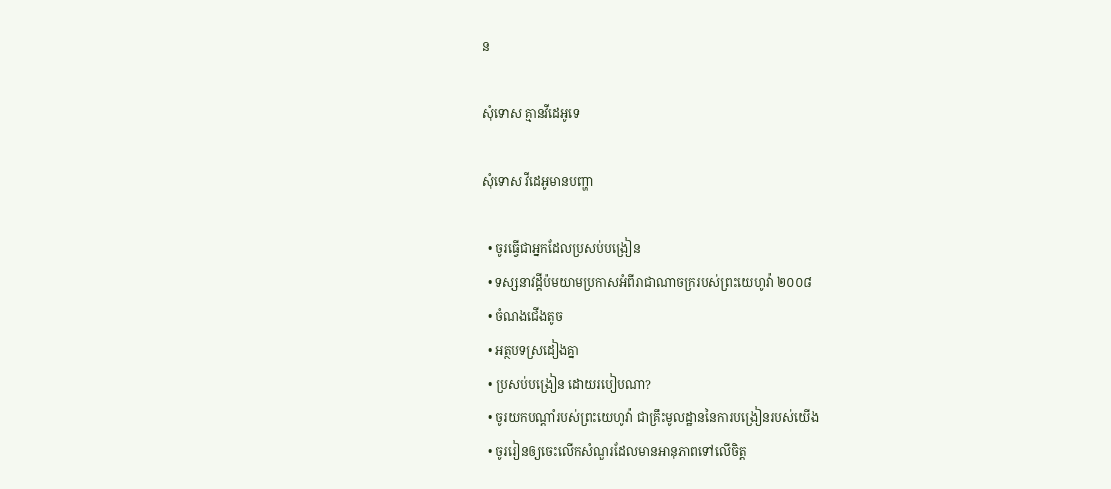ន

សុំទោស គ្មានវីដេអូទេ

សុំទោស វីដេអូមានបញ្ហា

  • ចូរធ្វើជាអ្នកដែលប្រសប់បង្រៀន
  • ទស្សនាវដ្ដីប៉មយាមប្រកាសអំពីរាជាណាចក្ររបស់ព្រះយេហូវ៉ា ២០០៨
  • ចំណងជើងតូច
  • អត្ថបទស្រដៀងគ្នា
  • ប្រសប់បង្រៀន ដោយរបៀបណា?
  • ចូរយកបណ្ដាំរបស់ព្រះយេហូវ៉ា ជាគ្រឹះមូលដ្ឋាននៃការបង្រៀនរបស់យើង
  • ចូររៀនឲ្យចេះលើកសំណួរដែលមានអានុភាពទៅលើចិត្ត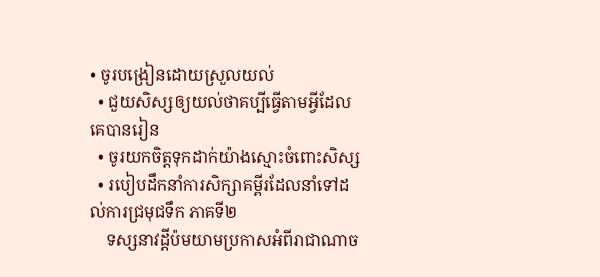• ចូរបង្រៀនដោយស្រួលយល់
  • ជួយសិស្សឲ្យយល់ថាគប្បីធ្វើតាមអ្វីដែលគេបានរៀន
  • ចូរយកចិត្តទុកដាក់យ៉ាងស្មោះចំពោះសិស្ស
  • របៀបដឹកនាំការសិក្សាគម្ពីរដែលនាំទៅដល់ការជ្រមុជទឹក ភាគទី២
    ទស្សនាវដ្ដីប៉មយាមប្រកាសអំពីរាជាណាច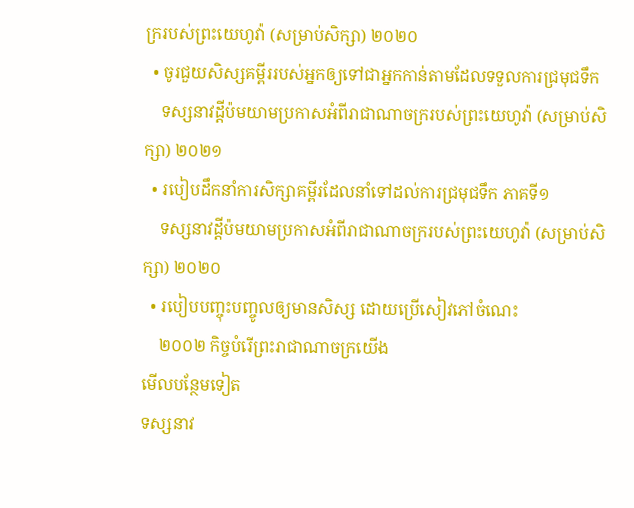ក្ររបស់ព្រះយេហូវ៉ា (សម្រាប់សិក្សា) ២០២០
  • ចូរជួយសិស្សគម្ពីររបស់អ្នកឲ្យទៅជាអ្នកកាន់តាមដែលទទួលការជ្រមុជទឹក
    ទស្សនាវដ្ដីប៉មយាមប្រកាសអំពីរាជាណាចក្ររបស់ព្រះយេហូវ៉ា (សម្រាប់សិក្សា) ២០២១
  • របៀបដឹកនាំការសិក្សាគម្ពីរដែលនាំទៅដល់ការជ្រមុជទឹក ភាគទី១
    ទស្សនាវដ្ដីប៉មយាមប្រកាសអំពីរាជាណាចក្ររបស់ព្រះយេហូវ៉ា (សម្រាប់សិក្សា) ២០២០
  • របៀបបញ្ចុះបញ្ចូលឲ្យមានសិស្ស ដោយប្រើសៀវភៅចំណេះ
    ២០០២ កិច្ចបំរើព្រះរាជាណាចក្រយើង
មើលបន្ថែមទៀត
ទស្សនាវ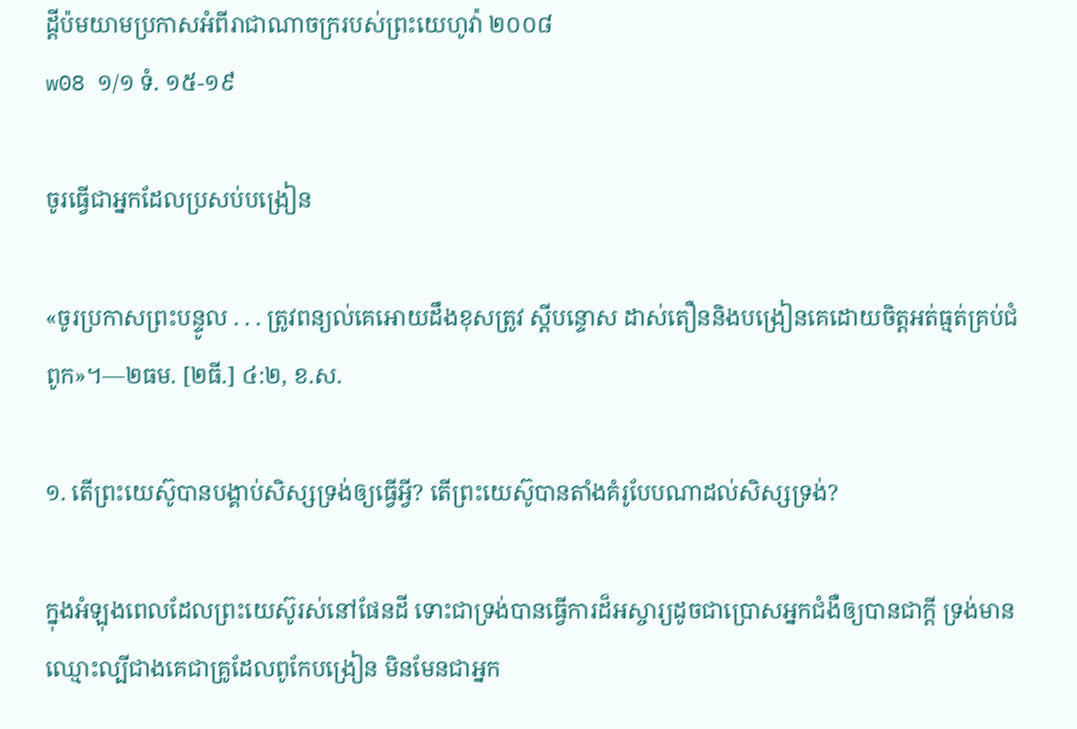ដ្ដីប៉មយាមប្រកាសអំពីរាជាណាចក្ររបស់ព្រះយេហូវ៉ា ២០០៨
w08 ១/១ ទំ. ១៥-១៩

ចូរធ្វើជាអ្នកដែលប្រសប់បង្រៀន

«ចូរប្រកាសព្រះបន្ទូល . . . ត្រូវពន្យល់គេអោយដឹងខុសត្រូវ ស្តីបន្ទោស ដាស់តឿននិងបង្រៀនគេដោយចិត្តអត់ធ្មត់គ្រប់ជំពូក»។—២ធម. [២ធី.] ៤:២, ខ.ស.

១. តើព្រះយេស៊ូបានបង្គាប់សិស្សទ្រង់ឲ្យធ្វើអ្វី? តើព្រះយេស៊ូបានតាំងគំរូបែបណាដល់សិស្សទ្រង់?

ក្នុងអំឡុងពេលដែលព្រះយេស៊ូរស់នៅផែនដី ទោះជាទ្រង់បានធ្វើការដ៏អស្ចារ្យដូចជាប្រោសអ្នកជំងឺឲ្យបានជាក្ដី ទ្រង់មានឈ្មោះល្បីជាងគេជាគ្រូដែលពូកែបង្រៀន មិនមែនជាអ្នក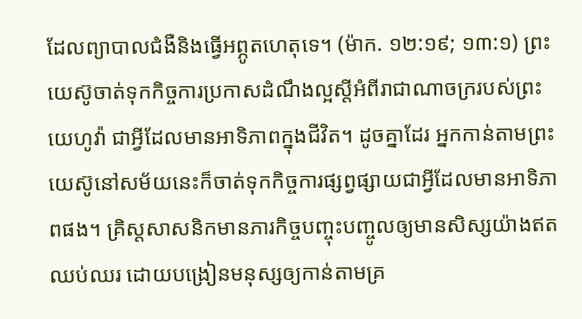ដែលព្យាបាលជំងឺនិងធ្វើអព្ភូតហេតុទេ។ (ម៉ាក. ១២:១៩; ១៣:១) ព្រះយេស៊ូចាត់ទុកកិច្ចការប្រកាសដំណឹងល្អស្តីអំពីរាជាណាចក្ររបស់ព្រះយេហូវ៉ា ជាអ្វីដែលមានអាទិភាពក្នុងជីវិត។ ដូចគ្នាដែរ អ្នកកាន់តាមព្រះយេស៊ូនៅសម័យនេះក៏ចាត់ទុកកិច្ចការផ្សព្វផ្សាយជាអ្វីដែលមានអាទិភាពផង។ គ្រិស្តសាសនិកមានភារកិច្ចបញ្ចុះបញ្ចូលឲ្យមានសិស្សយ៉ាងឥតឈប់ឈរ ដោយបង្រៀនមនុស្សឲ្យកាន់តាមគ្រ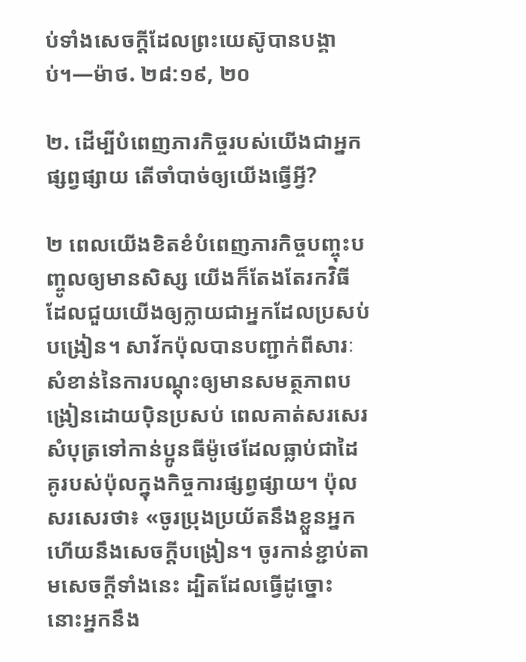ប់ទាំងសេចក្ដីដែលព្រះយេស៊ូបានបង្គាប់។—ម៉ាថ. ២៨:១៩, ២០

២. ដើម្បីបំពេញភារកិច្ចរបស់យើងជាអ្នកផ្សព្វផ្សាយ តើចាំបាច់ឲ្យយើងធ្វើអ្វី?

២ ពេលយើងខិតខំបំពេញភារកិច្ចបញ្ចុះបញ្ចូលឲ្យមានសិស្ស យើងក៏តែងតែរកវិធីដែលជួយយើងឲ្យក្លាយជាអ្នកដែលប្រសប់បង្រៀន។ សាវ័កប៉ុលបានបញ្ជាក់ពីសារៈសំខាន់នៃការបណ្ដុះឲ្យមានសមត្ថភាពបង្រៀនដោយប៉ិនប្រសប់ ពេលគាត់សរសេរសំបុត្រទៅកាន់ប្អូនធីម៉ូថេដែលធ្លាប់ជាដៃគូរបស់ប៉ុលក្នុងកិច្ចការផ្សព្វផ្សាយ។ ប៉ុលសរសេរថា៖ «ចូរប្រុងប្រយ័តនឹងខ្លួនអ្នក ហើយនឹងសេចក្ដីបង្រៀន។ ចូរកាន់ខ្ជាប់តាមសេចក្ដីទាំងនេះ ដ្បិតដែលធ្វើដូច្នោះ នោះអ្នកនឹង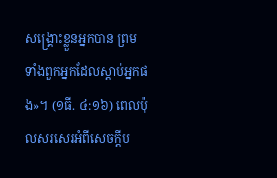សង្គ្រោះខ្លួនអ្នកបាន ព្រមទាំងពួកអ្នកដែលស្ដាប់អ្នកផង»។ (១ធី. ៤:១៦) ពេលប៉ុលសរសេរអំពីសេចក្ដីប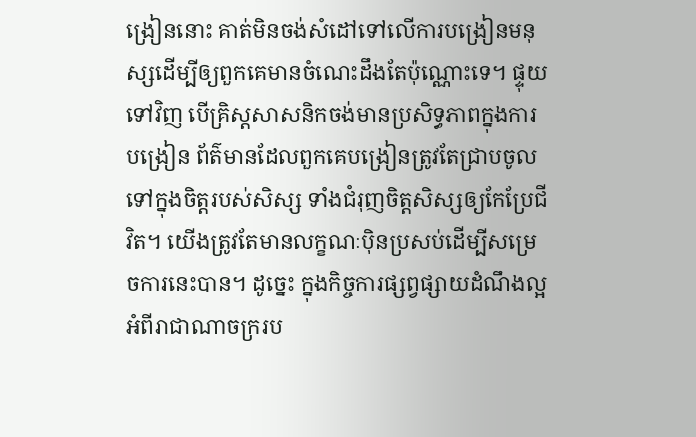ង្រៀននោះ គាត់មិនចង់សំដៅទៅលើការបង្រៀនមនុស្សដើម្បីឲ្យពួកគេមានចំណេះដឹងតែប៉ុណ្ណោះទេ។ ផ្ទុយទៅវិញ បើគ្រិស្តសាសនិកចង់មានប្រសិទ្ធភាពក្នុងការបង្រៀន ព័ត៌មានដែលពួកគេបង្រៀនត្រូវតែជ្រាបចូលទៅក្នុងចិត្តរបស់សិស្ស ទាំងជំរុញចិត្តសិស្សឲ្យកែប្រែជីវិត។ យើងត្រូវតែមានលក្ខណៈប៉ិនប្រសប់ដើម្បីសម្រេចការនេះបាន។ ដូច្នេះ ក្នុងកិច្ចការផ្សព្វផ្សាយដំណឹងល្អអំពីរាជាណាចក្ររប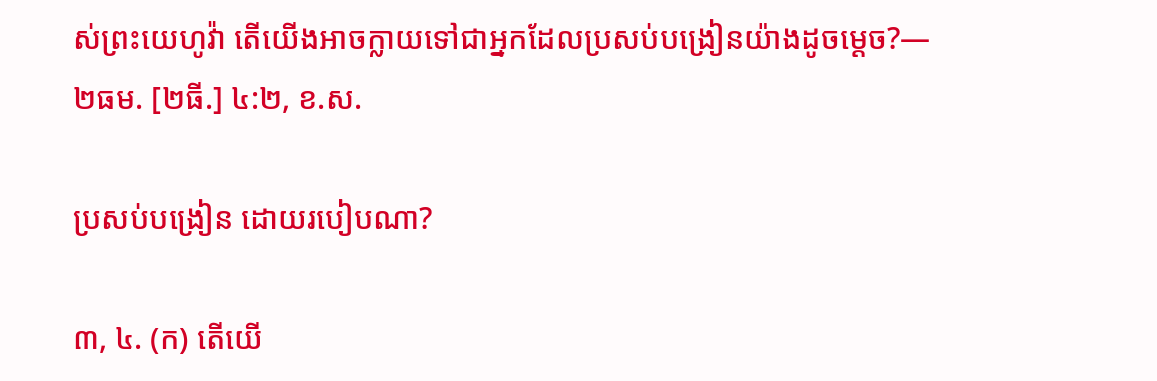ស់ព្រះយេហូវ៉ា តើយើងអាចក្លាយទៅជាអ្នកដែលប្រសប់បង្រៀនយ៉ាងដូចម្ដេច?— ២ធម. [២ធី.] ៤:២, ខ.ស.

ប្រសប់បង្រៀន ដោយរបៀបណា?

៣, ៤. (ក) តើយើ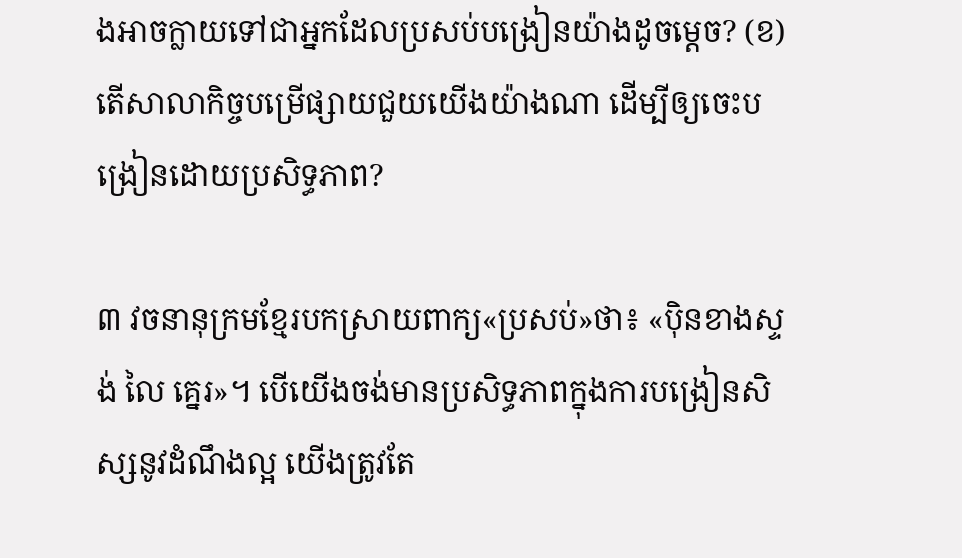ងអាចក្លាយទៅជាអ្នកដែលប្រសប់បង្រៀនយ៉ាងដូចម្ដេច? (ខ) តើសាលាកិច្ចបម្រើផ្សាយជួយយើងយ៉ាងណា ដើម្បីឲ្យចេះបង្រៀនដោយប្រសិទ្ធភាព?

៣ វចនានុក្រមខ្មែរបកស្រាយពាក្យ«ប្រសប់»ថា៖ «ប៉ិនខាងស្ទង់ លៃ គ្នេរ»។ បើយើងចង់មានប្រសិទ្ធភាពក្នុងការបង្រៀនសិស្សនូវដំណឹងល្អ យើងត្រូវតែ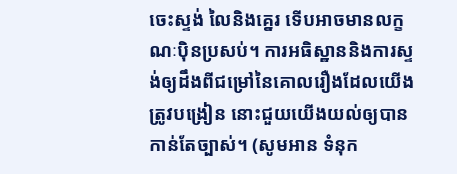ចេះស្ទង់ លៃនិងគ្នេរ ទើបអាចមានលក្ខណៈប៉ិនប្រសប់។ ការអធិស្ឋាននិងការស្ទង់ឲ្យដឹងពីជម្រៅនៃគោលរឿងដែលយើងត្រូវបង្រៀន នោះជួយយើងយល់ឲ្យបានកាន់តែច្បាស់។ (សូមអាន ទំនុក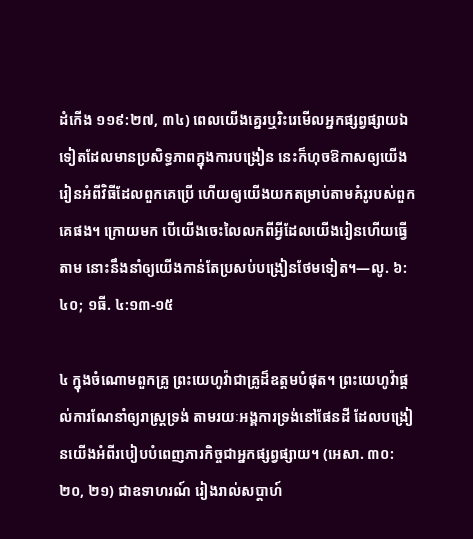ដំកើង ១១៩:២៧, ៣៤) ពេលយើងគ្នេរឬរិះរេមើលអ្នកផ្សព្វផ្សាយឯទៀតដែលមានប្រសិទ្ធភាពក្នុងការបង្រៀន នេះក៏ហុចឱកាសឲ្យយើងរៀនអំពីវិធីដែលពួកគេប្រើ ហើយឲ្យយើងយកតម្រាប់តាមគំរូរបស់ពួកគេផង។ ក្រោយមក បើយើងចេះលៃលកពីអ្វីដែលយើងរៀនហើយធ្វើតាម នោះនឹងនាំឲ្យយើងកាន់តែប្រសប់បង្រៀនថែមទៀត។—លូ. ៦:៤០; ១ធី. ៤:១៣-១៥

៤ ក្នុងចំណោមពួកគ្រូ ព្រះយេហូវ៉ាជាគ្រូដ៏ឧត្តមបំផុត។ ព្រះយេហូវ៉ាផ្ដល់ការណែនាំឲ្យរាស្ត្រទ្រង់ តាមរយៈអង្គការទ្រង់នៅផែនដី ដែលបង្រៀនយើងអំពីរបៀបបំពេញភារកិច្ចជាអ្នកផ្សព្វផ្សាយ។ (អេសា. ៣០:២០, ២១) ជាឧទាហរណ៍ រៀងរាល់សប្ដាហ៍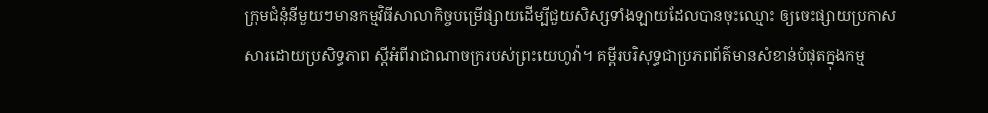ក្រុមជំនុំនីមួយៗមានកម្មវិធីសាលាកិច្ចបម្រើផ្សាយដើម្បីជួយសិស្សទាំងឡាយដែលបានចុះឈ្មោះ ឲ្យចេះផ្សាយប្រកាសសារដោយប្រសិទ្ធភាព ស្តីអំពីរាជាណាចក្ររបស់ព្រះយេហូវ៉ា។ គម្ពីរបរិសុទ្ធជាប្រភពព័ត៌មានសំខាន់បំផុតក្នុងកម្ម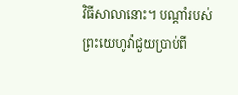វិធីសាលានោះ។ បណ្ដាំរបស់ព្រះយេហូវ៉ាជួយប្រាប់ពី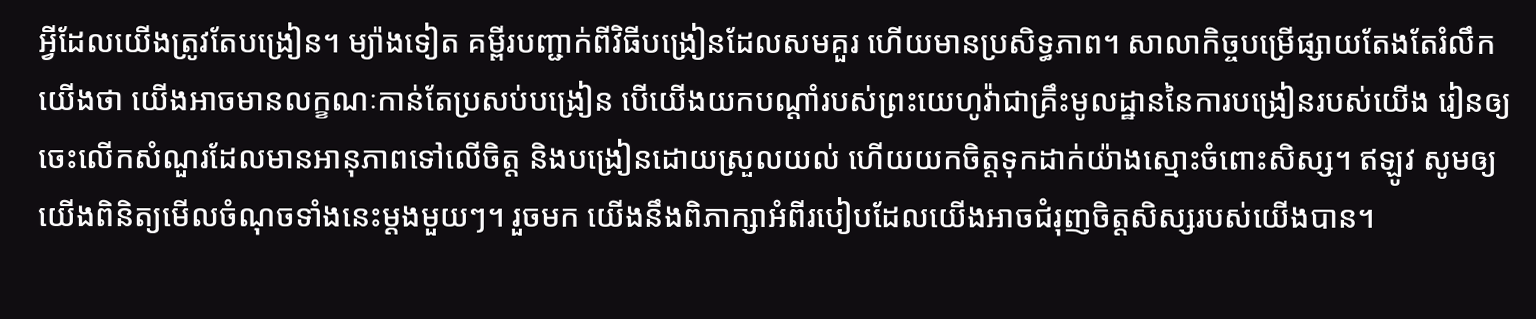អ្វីដែលយើងត្រូវតែបង្រៀន។ ម្យ៉ាងទៀត គម្ពីរបញ្ជាក់ពីវិធីបង្រៀនដែលសមគួរ ហើយមានប្រសិទ្ធភាព។ សាលាកិច្ចបម្រើផ្សាយតែងតែរំលឹកយើងថា យើងអាចមានលក្ខណៈកាន់តែប្រសប់បង្រៀន បើយើងយកបណ្ដាំរបស់ព្រះយេហូវ៉ាជាគ្រឹះមូលដ្ឋាននៃការបង្រៀនរបស់យើង រៀនឲ្យចេះលើកសំណួរដែលមានអានុភាពទៅលើចិត្ត និងបង្រៀនដោយស្រួលយល់ ហើយយកចិត្តទុកដាក់យ៉ាងស្មោះចំពោះសិស្ស។ ឥឡូវ សូមឲ្យយើងពិនិត្យមើលចំណុចទាំងនេះម្ដងមួយៗ។ រួចមក យើងនឹងពិភាក្សាអំពីរបៀបដែលយើងអាចជំរុញចិត្តសិស្សរបស់យើងបាន។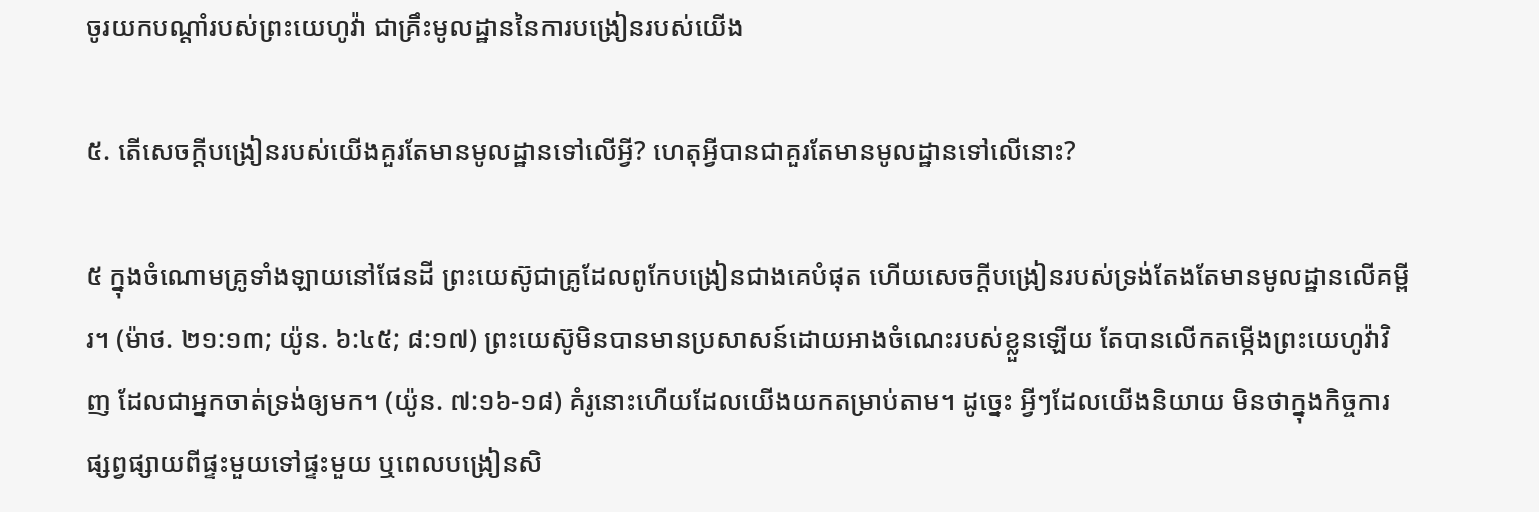ចូរយកបណ្ដាំរបស់ព្រះយេហូវ៉ា ជាគ្រឹះមូលដ្ឋាននៃការបង្រៀនរបស់យើង

៥. តើសេចក្ដីបង្រៀនរបស់យើងគួរតែមានមូលដ្ឋានទៅលើអ្វី? ហេតុអ្វីបានជាគួរតែមានមូលដ្ឋានទៅលើនោះ?

៥ ក្នុងចំណោមគ្រូទាំងឡាយនៅផែនដី ព្រះយេស៊ូជាគ្រូដែលពូកែបង្រៀនជាងគេបំផុត ហើយសេចក្ដីបង្រៀនរបស់ទ្រង់តែងតែមានមូលដ្ឋានលើគម្ពីរ។ (ម៉ាថ. ២១:១៣; យ៉ូន. ៦:៤៥; ៨:១៧) ព្រះយេស៊ូមិនបានមានប្រសាសន៍ដោយអាងចំណេះរបស់ខ្លួនឡើយ តែបានលើកតម្កើងព្រះយេហូវ៉ាវិញ ដែលជាអ្នកចាត់ទ្រង់ឲ្យមក។ (យ៉ូន. ៧:១៦-១៨) គំរូនោះហើយដែលយើងយកតម្រាប់តាម។ ដូច្នេះ អ្វីៗដែលយើងនិយាយ មិនថាក្នុងកិច្ចការផ្សព្វផ្សាយពីផ្ទះមួយទៅផ្ទះមួយ ឬពេលបង្រៀនសិ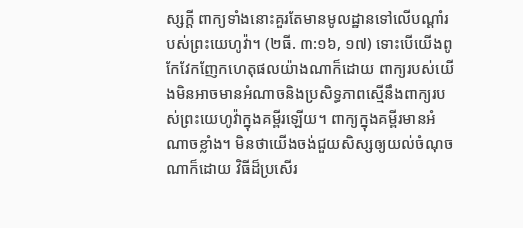ស្សក្ដី ពាក្យទាំងនោះគួរតែមានមូលដ្ឋានទៅលើបណ្ដាំរបស់ព្រះយេហូវ៉ា។ (២ធី. ៣:១៦, ១៧) ទោះបើយើងពូកែវែកញែកហេតុផលយ៉ាងណាក៏ដោយ ពាក្យរបស់យើងមិនអាចមានអំណាចនិងប្រសិទ្ធភាពស្មើនឹងពាក្យរបស់ព្រះយេហូវ៉ាក្នុងគម្ពីរឡើយ។ ពាក្យក្នុងគម្ពីរមានអំណាចខ្លាំង។ មិនថាយើងចង់ជួយសិស្សឲ្យយល់ចំណុចណាក៏ដោយ វិធីដ៏ប្រសើរ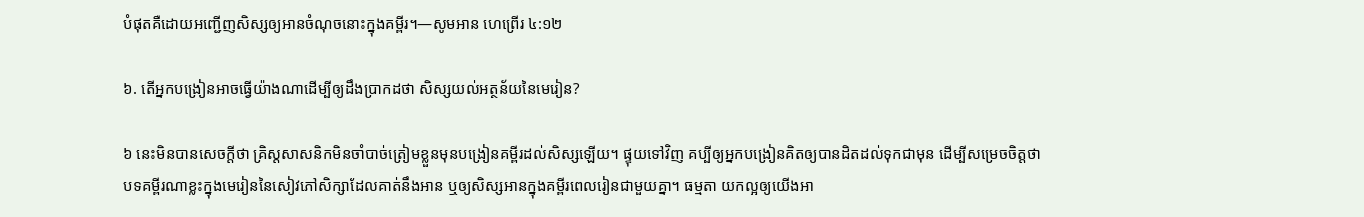បំផុតគឺដោយអញ្ជើញសិស្សឲ្យអានចំណុចនោះក្នុងគម្ពីរ។—សូមអាន ហេព្រើរ ៤:១២

៦. តើអ្នកបង្រៀនអាចធ្វើយ៉ាងណាដើម្បីឲ្យដឹងប្រាកដថា សិស្សយល់អត្ថន័យនៃមេរៀន?

៦ នេះមិនបានសេចក្ដីថា គ្រិស្តសាសនិកមិនចាំបាច់ត្រៀមខ្លួនមុនបង្រៀនគម្ពីរដល់សិស្សឡើយ។ ផ្ទុយទៅវិញ គប្បីឲ្យអ្នកបង្រៀនគិតឲ្យបានដិតដល់ទុកជាមុន ដើម្បីសម្រេចចិត្តថា បទគម្ពីរណាខ្លះក្នុងមេរៀននៃសៀវភៅសិក្សាដែលគាត់នឹងអាន ឬឲ្យសិស្សអានក្នុងគម្ពីរពេលរៀនជាមួយគ្នា។ ធម្មតា យកល្អឲ្យយើងអា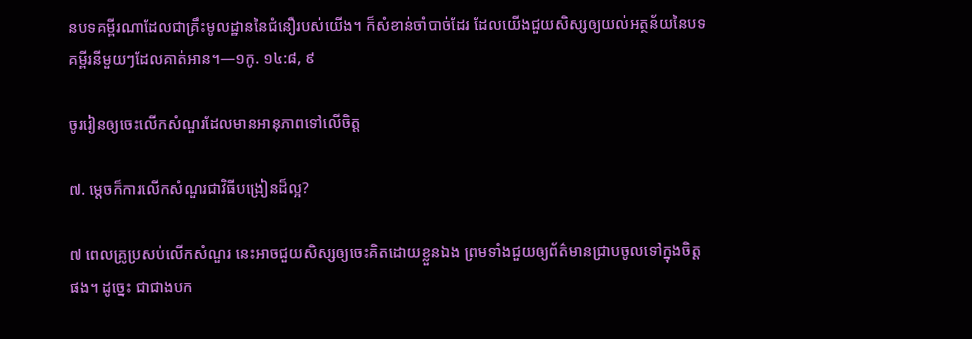នបទគម្ពីរណាដែលជាគ្រឹះមូលដ្ឋាននៃជំនឿរបស់យើង។ ក៏សំខាន់ចាំបាច់ដែរ ដែលយើងជួយសិស្សឲ្យយល់អត្ថន័យនៃបទគម្ពីរនីមួយៗដែលគាត់អាន។—១កូ. ១៤:៨, ៩

ចូររៀនឲ្យចេះលើកសំណួរដែលមានអានុភាពទៅលើចិត្ត

៧. ម្ដេចក៏ការលើកសំណួរជាវិធីបង្រៀនដ៏ល្អ?

៧ ពេលគ្រូប្រសប់លើកសំណួរ នេះអាចជួយសិស្សឲ្យចេះគិតដោយខ្លួនឯង ព្រមទាំងជួយឲ្យព័ត៌មានជ្រាបចូលទៅក្នុងចិត្តផង។ ដូច្នេះ ជាជាងបក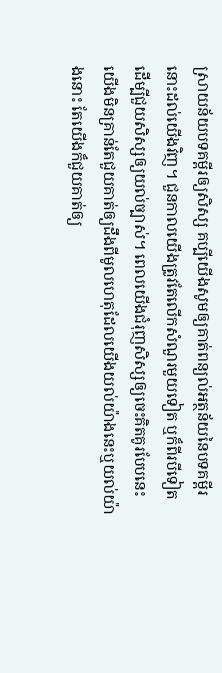ស្រាយន័យបទគម្ពីរឲ្យសិស្ស គប្បីយើងសូមឲ្យគាត់ពន្យល់អត្ថន័យនៃបទគម្ពីរនោះដល់យើងវិញ។ ជួនកាលយើងត្រូវតែលើកសំណួរមួយទៀត ឬក៏ពីរបីទៀត ដើម្បីជួយសិស្សឲ្យយល់ច្បាស់។ ពេលយើងជំរុញសិស្សឲ្យចេះគិតគូរបែបនេះ យើងមិនគ្រាន់តែជួយគាត់ឲ្យដឹងពីមូលហេតុដែលយើងយល់យ៉ាងនេះឬយល់យ៉ាងនោះ តែយើងក៏ជួយគាត់ឲ្យ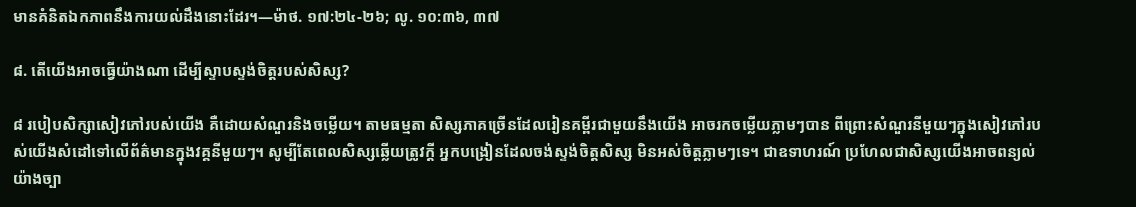មានគំនិតឯកភាពនឹងការយល់ដឹងនោះដែរ។—ម៉ាថ. ១៧:២៤-២៦; លូ. ១០:៣៦, ៣៧

៨. តើយើងអាចធ្វើយ៉ាងណា ដើម្បីស្ទាបស្ទង់ចិត្តរបស់សិស្ស?

៨ របៀបសិក្សាសៀវភៅរបស់យើង គឺដោយសំណួរនិងចម្លើយ។ តាមធម្មតា សិស្សភាគច្រើនដែលរៀនគម្ពីរជាមួយនឹងយើង អាចរកចម្លើយភ្លាមៗបាន ពីព្រោះសំណួរនីមួយៗក្នុងសៀវភៅរបស់យើងសំដៅទៅលើព័ត៌មានក្នុងវគ្គនីមួយៗ។ សូម្បីតែពេលសិស្សឆ្លើយត្រូវក្ដី អ្នកបង្រៀនដែលចង់ស្ទង់ចិត្តសិស្ស មិនអស់ចិត្តភ្លាមៗទេ។ ជាឧទាហរណ៍ ប្រហែលជាសិស្សយើងអាចពន្យល់យ៉ាងច្បា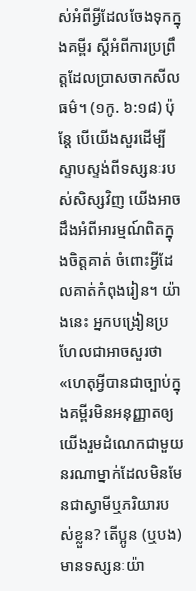ស់អំពីអ្វីដែលចែងទុកក្នុងគម្ពីរ ស្តីអំពីការប្រព្រឹត្តដែលប្រាសចាកសីលធម៌។ (១កូ. ៦:១៨) ប៉ុន្តែ បើយើងសួរដើម្បីស្ទាបស្ទង់ពីទស្សនៈរបស់សិស្សវិញ យើងអាចដឹងអំពីអារម្មណ៍ពិតក្នុងចិត្តគាត់ ចំពោះអ្វីដែលគាត់កំពុងរៀន។ យ៉ាងនេះ អ្នកបង្រៀនប្រហែលជាអាចសួរថា «ហេតុអ្វីបានជាច្បាប់ក្នុងគម្ពីរមិនអនុញ្ញាតឲ្យយើងរួមដំណេកជាមួយនរណាម្នាក់ដែលមិនមែនជាស្វាមីឬភរិយារបស់ខ្លួន? តើប្អូន (ឬបង) មានទស្សនៈយ៉ា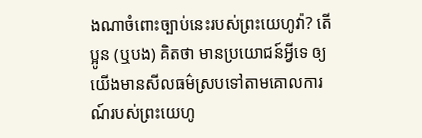ងណាចំពោះច្បាប់នេះរបស់ព្រះយេហូវ៉ា? តើប្អូន (ឬបង) គិតថា មានប្រយោជន៍អ្វីទេ ឲ្យយើងមានសីលធម៌ស្របទៅតាមគោលការណ៍របស់ព្រះយេហូ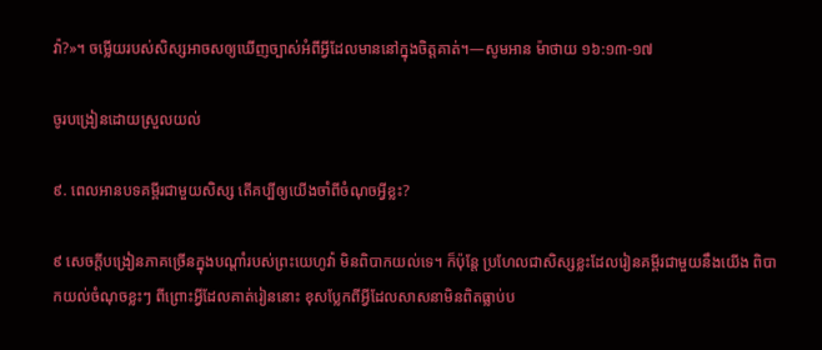វ៉ា?»។ ចម្លើយរបស់សិស្សអាចសឲ្យឃើញច្បាស់អំពីអ្វីដែលមាននៅក្នុងចិត្តគាត់។—សូមអាន ម៉ាថាយ ១៦:១៣-១៧

ចូរបង្រៀនដោយស្រួលយល់

៩. ពេលអានបទគម្ពីរជាមួយសិស្ស តើគប្បីឲ្យយើងចាំពីចំណុចអ្វីខ្លះ?

៩ សេចក្ដីបង្រៀនភាគច្រើនក្នុងបណ្ដាំរបស់ព្រះយេហូវ៉ា មិនពិបាកយល់ទេ។ ក៏ប៉ុន្តែ ប្រហែលជាសិស្សខ្លះដែលរៀនគម្ពីរជាមួយនឹងយើង ពិបាកយល់ចំណុចខ្លះៗ ពីព្រោះអ្វីដែលគាត់រៀននោះ ខុសប្លែកពីអ្វីដែលសាសនាមិនពិតធ្លាប់ប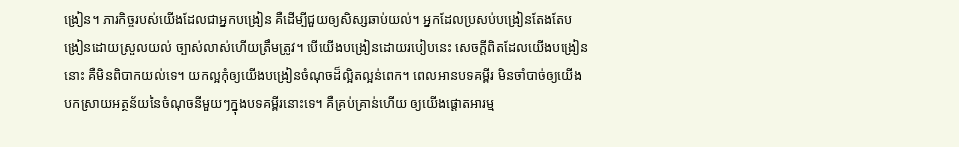ង្រៀន។ ភារកិច្ចរបស់យើងដែលជាអ្នកបង្រៀន គឺដើម្បីជួយឲ្យសិស្សឆាប់យល់។ អ្នកដែលប្រសប់បង្រៀនតែងតែបង្រៀនដោយស្រួលយល់ ច្បាស់លាស់ហើយត្រឹមត្រូវ។ បើយើងបង្រៀនដោយរបៀបនេះ សេចក្ដីពិតដែលយើងបង្រៀននោះ គឺមិនពិបាកយល់ទេ។ យកល្អកុំឲ្យយើងបង្រៀនចំណុចដ៏ល្អិតល្អន់ពេក។ ពេលអានបទគម្ពីរ មិនចាំបាច់ឲ្យយើងបកស្រាយអត្ថន័យនៃចំណុចនីមួយៗក្នុងបទគម្ពីរនោះទេ។ គឺគ្រប់គ្រាន់ហើយ ឲ្យយើងផ្ដោតអារម្ម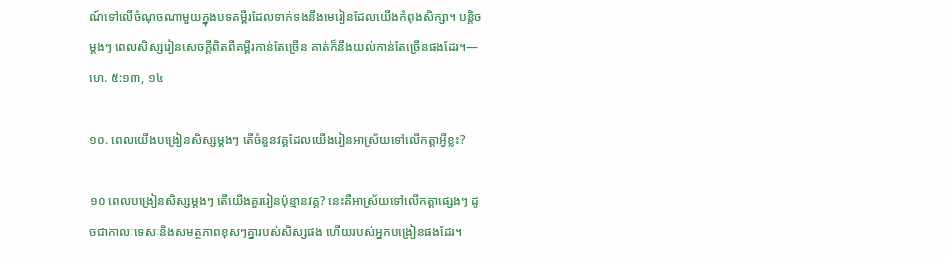ណ៍ទៅលើចំណុចណាមួយក្នុងបទគម្ពីរដែលទាក់ទងនឹងមេរៀនដែលយើងកំពុងសិក្សា។ បន្ដិចម្ដងៗ ពេលសិស្សរៀនសេចក្ដីពិតពីគម្ពីរកាន់តែច្រើន គាត់ក៏នឹងយល់កាន់តែច្រើនផងដែរ។—ហេ. ៥:១៣, ១៤

១០. ពេលយើងបង្រៀនសិស្សម្ដងៗ តើចំនួនវគ្គដែលយើងរៀនអាស្រ័យទៅលើកត្ដាអ្វីខ្លះ?

១០ ពេលបង្រៀនសិស្សម្ដងៗ តើយើងគួររៀនប៉ុន្មានវគ្គ? នេះគឺអាស្រ័យទៅលើកត្ដាផ្សេងៗ ដូចជាកាលៈទេសៈនិងសមត្ថភាពខុសៗគ្នារបស់សិស្សផង ហើយរបស់អ្នកបង្រៀនផងដែរ។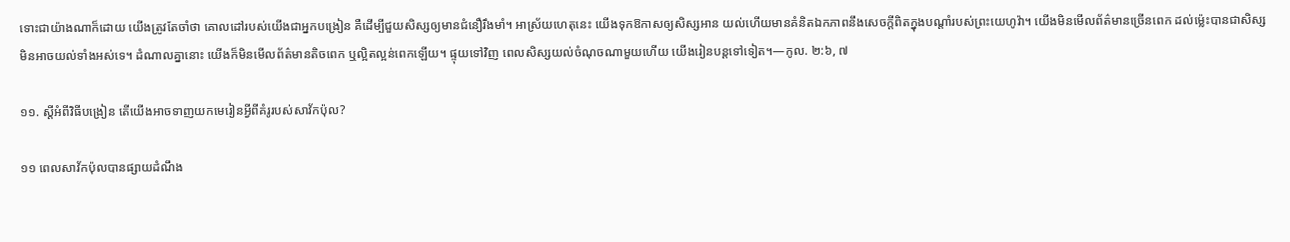ទោះជាយ៉ាងណាក៏ដោយ យើងត្រូវតែចាំថា គោលដៅរបស់យើងជាអ្នកបង្រៀន គឺដើម្បីជួយសិស្សឲ្យមានជំនឿរឹងមាំ។ អាស្រ័យហេតុនេះ យើងទុកឱកាសឲ្យសិស្សអាន យល់ហើយមានគំនិតឯកភាពនឹងសេចក្ដីពិតក្នុងបណ្ដាំរបស់ព្រះយេហូវ៉ា។ យើងមិនមើលព័ត៌មានច្រើនពេក ដល់ម្ល៉េះបានជាសិស្សមិនអាចយល់ទាំងអស់ទេ។ ដំណាលគ្នានោះ យើងក៏មិនមើលព័ត៌មានតិចពេក ឬល្អិតល្អន់ពេកឡើយ។ ផ្ទុយទៅវិញ ពេលសិស្សយល់ចំណុចណាមួយហើយ យើងរៀនបន្តទៅទៀត។—កូល. ២:៦, ៧

១១. ស្តីអំពីវិធីបង្រៀន តើយើងអាចទាញយកមេរៀនអ្វីពីគំរូរបស់សាវ័កប៉ុល?

១១ ពេលសាវ័កប៉ុលបានផ្សាយដំណឹង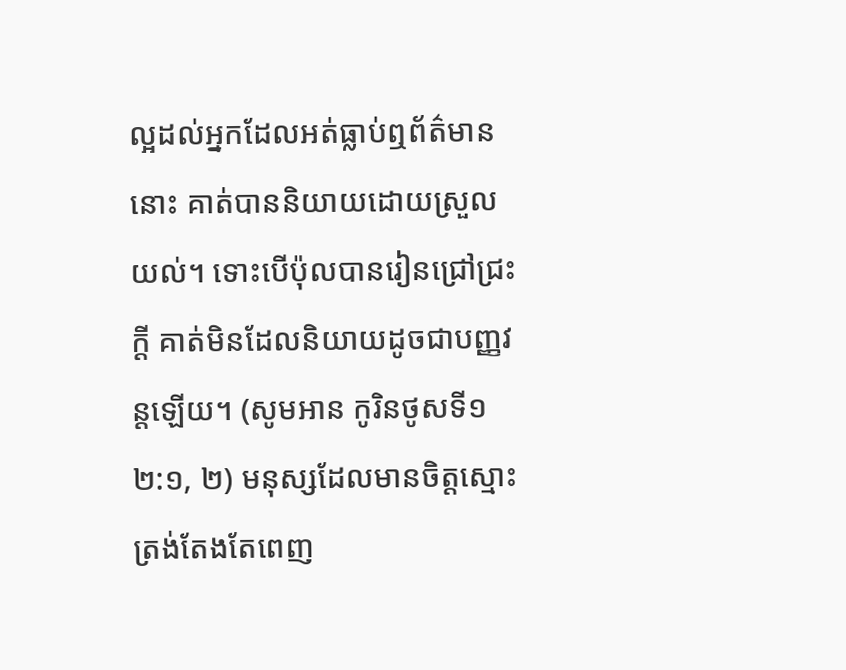ល្អដល់អ្នកដែលអត់ធ្លាប់ឮព័ត៌មាននោះ គាត់បាននិយាយដោយស្រួលយល់។ ទោះបើប៉ុលបានរៀនជ្រៅជ្រះក្ដី គាត់មិនដែលនិយាយដូចជាបញ្ញវន្តឡើយ។ (សូមអាន កូរិនថូសទី១ ២:១, ២) មនុស្សដែលមានចិត្តស្មោះត្រង់តែងតែពេញ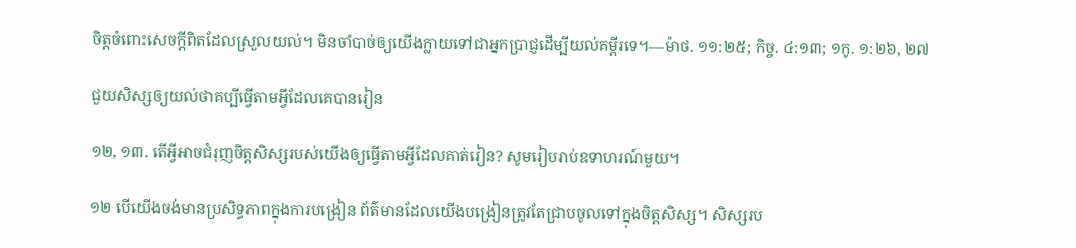ចិត្តចំពោះសេចក្ដីពិតដែលស្រួលយល់។ មិនចាំបាច់ឲ្យយើងក្លាយទៅជាអ្នកប្រាជ្ញដើម្បីយល់គម្ពីរទេ។—ម៉ាថ. ១១:២៥; កិច្ច. ៤:១៣; ១កូ. ១:២៦, ២៧

ជួយសិស្សឲ្យយល់ថាគប្បីធ្វើតាមអ្វីដែលគេបានរៀន

១២, ១៣. តើអ្វីអាចជំរុញចិត្តសិស្សរបស់យើងឲ្យធ្វើតាមអ្វីដែលគាត់រៀន? សូមរៀបរាប់ឧទាហរណ៍មួយ។

១២ បើយើងចង់មានប្រសិទ្ធភាពក្នុងការបង្រៀន ព័ត៌មានដែលយើងបង្រៀនត្រូវតែជ្រាបចូលទៅក្នុងចិត្តសិស្ស។ សិស្សរប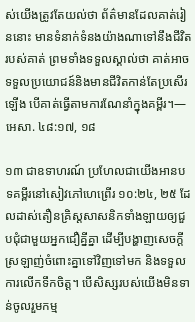ស់យើងត្រូវតែយល់ថា ព័ត៌មានដែលគាត់រៀននោះ មានទំនាក់ទំនងយ៉ាងណាទៅនឹងជីវិតរបស់គាត់ ព្រមទាំងទទួលស្គាល់ថា គាត់អាចទទួលប្រយោជន៍និងមានជីវិតកាន់តែប្រសើរឡើង បើគាត់ធ្វើតាមការណែនាំក្នុងគម្ពីរ។—អេសា. ៤៨:១៧, ១៨

១៣ ជាឧទាហរណ៍ ប្រហែលជាយើងអានបទគម្ពីរនៅសៀវភៅហេព្រើរ ១០:២៤, ២៥ ដែលដាស់តឿនគ្រិស្តសាសនិកទាំងឡាយឲ្យជួបជុំជាមួយអ្នកជឿគ្នីគ្នា ដើម្បីបង្ហាញសេចក្ដីស្រឡាញ់ចំពោះគ្នាទៅវិញទៅមក និងទទួលការលើកទឹកចិត្ត។ បើសិស្សរបស់យើងមិនទាន់ចូលរួមកម្ម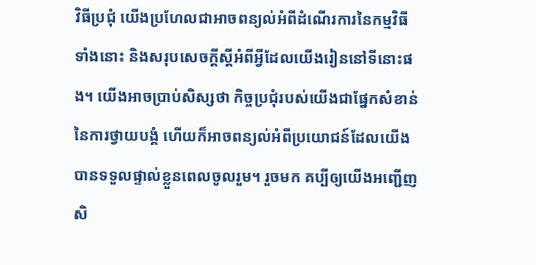វិធីប្រជុំ យើងប្រហែលជាអាចពន្យល់អំពីដំណើរការនៃកម្មវិធីទាំងនោះ និងសរុបសេចក្ដីស្តីអំពីអ្វីដែលយើងរៀននៅទីនោះផង។ យើងអាចប្រាប់សិស្សថា កិច្ចប្រជុំរបស់យើងជាផ្នែកសំខាន់នៃការថ្វាយបង្គំ ហើយក៏អាចពន្យល់អំពីប្រយោជន៍ដែលយើងបានទទួលផ្ទាល់ខ្លួនពេលចូលរួម។ រួចមក គប្បីឲ្យយើងអញ្ជើញសិ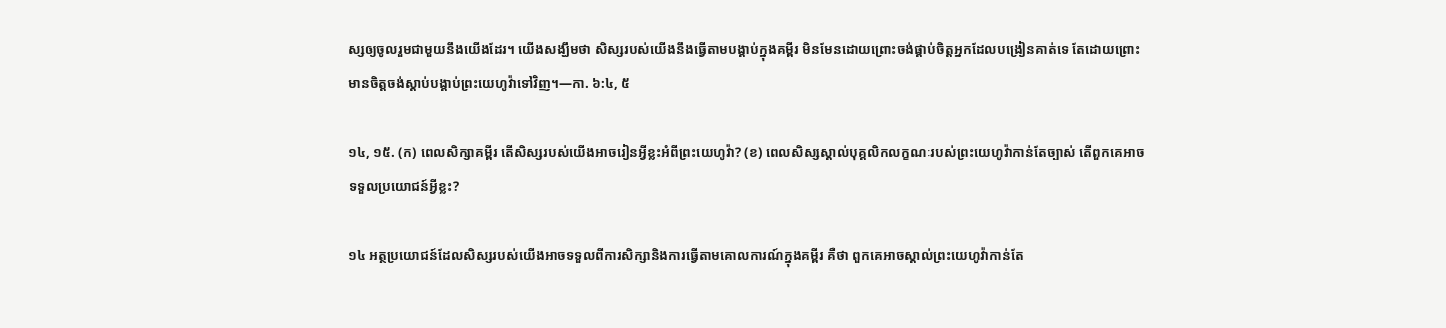ស្សឲ្យចូលរួមជាមួយនឹងយើងដែរ។ យើងសង្ឃឹមថា សិស្សរបស់យើងនឹងធ្វើតាមបង្គាប់ក្នុងគម្ពីរ មិនមែនដោយព្រោះចង់ផ្គាប់ចិត្តអ្នកដែលបង្រៀនគាត់ទេ តែដោយព្រោះមានចិត្តចង់ស្ដាប់បង្គាប់ព្រះយេហូវ៉ាទៅវិញ។—កា. ៦:៤, ៥

១៤, ១៥. (ក) ពេលសិក្សាគម្ពីរ តើសិស្សរបស់យើងអាចរៀនអ្វីខ្លះអំពីព្រះយេហូវ៉ា? (ខ) ពេលសិស្សស្គាល់បុគ្គលិកលក្ខណៈរបស់ព្រះយេហូវ៉ាកាន់តែច្បាស់ តើពួកគេអាចទទួលប្រយោជន៍អ្វីខ្លះ?

១៤ អត្ថប្រយោជន៍ដែលសិស្សរបស់យើងអាចទទួលពីការសិក្សានិងការធ្វើតាមគោលការណ៍ក្នុងគម្ពីរ គឺថា ពួកគេអាចស្គាល់ព្រះយេហូវ៉ាកាន់តែ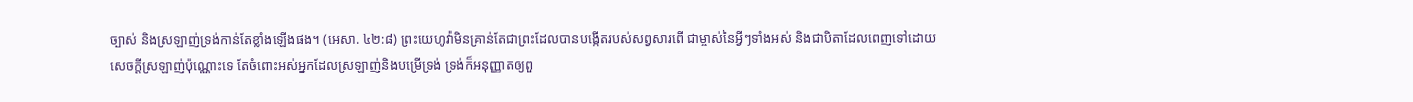ច្បាស់ និងស្រឡាញ់ទ្រង់កាន់តែខ្លាំងឡើងផង។ (អេសា. ៤២:៨) ព្រះយេហូវ៉ាមិនគ្រាន់តែជាព្រះដែលបានបង្កើតរបស់សព្វសារពើ ជាម្ចាស់នៃអ្វីៗទាំងអស់ និងជាបិតាដែលពេញទៅដោយសេចក្ដីស្រឡាញ់ប៉ុណ្ណោះទេ តែចំពោះអស់អ្នកដែលស្រឡាញ់និងបម្រើទ្រង់ ទ្រង់ក៏អនុញ្ញាតឲ្យពួ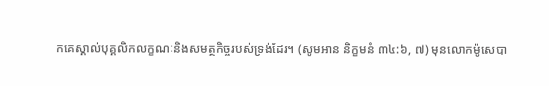កគេស្គាល់បុគ្គលិកលក្ខណៈនិងសមត្ថកិច្ចរបស់ទ្រង់ដែរ។ (សូមអាន និក្ខមនំ ៣៤:៦, ៧) មុនលោកម៉ូសេបា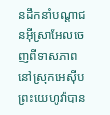នដឹកនាំបណ្ដាជនអ៊ីស្រាអែលចេញពីទាសភាពនៅស្រុកអេស៊ីប ព្រះយេហូវ៉ាបាន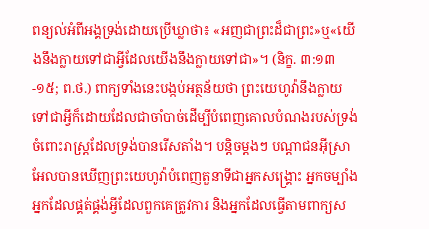ពន្យល់អំពីអង្គទ្រង់ដោយប្រើឃ្លាថា៖ «អញជាព្រះដ៏ជាព្រះ»ឬ«យើងនឹងក្លាយទៅជាអ្វីដែលយើងនឹងក្លាយទៅជា»។ (និក្ខ. ៣:១៣-១៥; ព.ថ.) ពាក្យទាំងនេះបង្កប់អត្ថន័យថា ព្រះយេហូវ៉ានឹងក្លាយទៅជាអ្វីក៏ដោយដែលជាចាំបាច់ដើម្បីបំពេញគោលបំណងរបស់ទ្រង់ចំពោះរាស្ត្រដែលទ្រង់បានរើសតាំង។ បន្ដិចម្ដងៗ បណ្ដាជនអ៊ីស្រាអែលបានឃើញព្រះយេហូវ៉ាបំពេញតួនាទីជាអ្នកសង្គ្រោះ អ្នកចម្បាំង អ្នកដែលផ្គត់ផ្គង់អ្វីដែលពួកគេត្រូវការ និងអ្នកដែលធ្វើតាមពាក្យស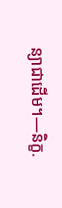ន្យាជាដើម។—និក្ខ.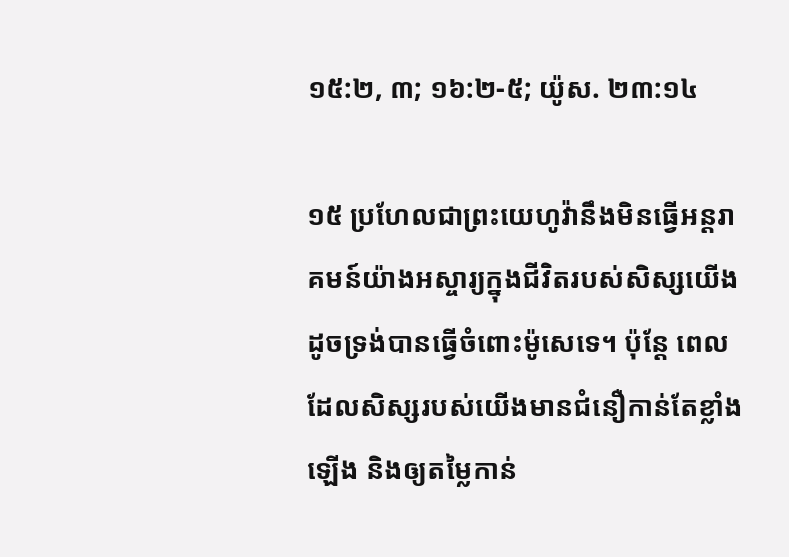១៥:២, ៣; ១៦:២-៥; យ៉ូស. ២៣:១៤

១៥ ប្រហែលជាព្រះយេហូវ៉ានឹងមិនធ្វើអន្តរាគមន៍យ៉ាងអស្ចារ្យក្នុងជីវិតរបស់សិស្សយើង ដូចទ្រង់បានធ្វើចំពោះម៉ូសេទេ។ ប៉ុន្តែ ពេលដែលសិស្សរបស់យើងមានជំនឿកាន់តែខ្លាំងឡើង និងឲ្យតម្លៃកាន់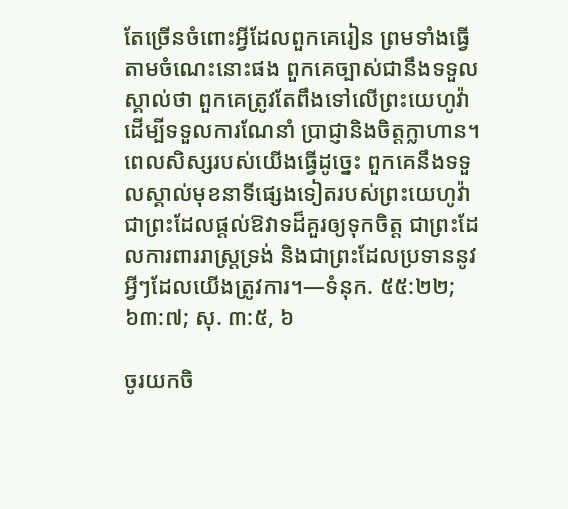តែច្រើនចំពោះអ្វីដែលពួកគេរៀន ព្រមទាំងធ្វើតាមចំណេះនោះផង ពួកគេច្បាស់ជានឹងទទួលស្គាល់ថា ពួកគេត្រូវតែពឹងទៅលើព្រះយេហូវ៉ាដើម្បីទទួលការណែនាំ ប្រាជ្ញានិងចិត្តក្លាហាន។ ពេលសិស្សរបស់យើងធ្វើដូច្នេះ ពួកគេនឹងទទួលស្គាល់មុខនាទីផ្សេងទៀតរបស់ព្រះយេហូវ៉ា ជាព្រះដែលផ្ដល់ឱវាទដ៏គួរឲ្យទុកចិត្ត ជាព្រះដែលការពាររាស្ត្រទ្រង់ និងជាព្រះដែលប្រទាននូវអ្វីៗដែលយើងត្រូវការ។—ទំនុក. ៥៥:២២; ៦៣:៧; សុ. ៣:៥, ៦

ចូរយកចិ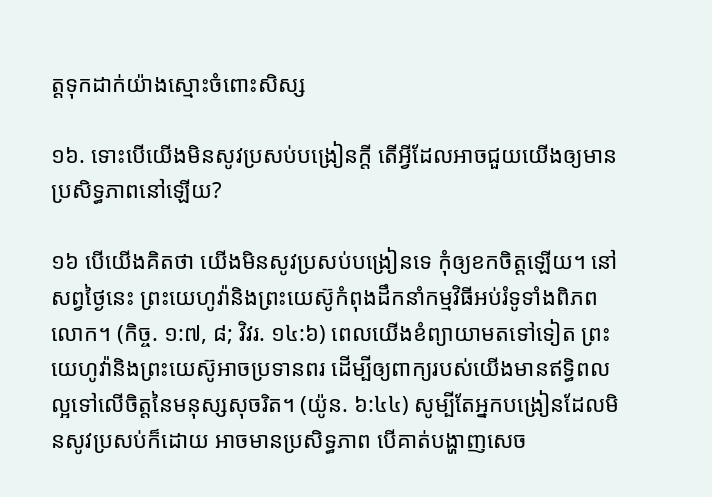ត្តទុកដាក់យ៉ាងស្មោះចំពោះសិស្ស

១៦. ទោះបើយើងមិនសូវប្រសប់បង្រៀនក្ដី តើអ្វីដែលអាចជួយយើងឲ្យមានប្រសិទ្ធភាពនៅឡើយ?

១៦ បើយើងគិតថា យើងមិនសូវប្រសប់បង្រៀនទេ កុំឲ្យខកចិត្តឡើយ។ នៅសព្វថ្ងៃនេះ ព្រះយេហូវ៉ានិងព្រះយេស៊ូកំពុងដឹកនាំកម្មវិធីអប់រំទូទាំងពិភពលោក។ (កិច្ច. ១:៧, ៨; វិវរ. ១៤:៦) ពេលយើងខំព្យាយាមតទៅទៀត ព្រះយេហូវ៉ានិងព្រះយេស៊ូអាចប្រទានពរ ដើម្បីឲ្យពាក្យរបស់យើងមានឥទ្ធិពលល្អទៅលើចិត្តនៃមនុស្សសុចរិត។ (យ៉ូន. ៦:៤៤) សូម្បីតែអ្នកបង្រៀនដែលមិនសូវប្រសប់ក៏ដោយ អាចមានប្រសិទ្ធភាព បើគាត់បង្ហាញសេច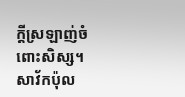ក្ដីស្រឡាញ់ចំពោះសិស្ស។ សាវ័កប៉ុល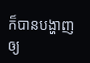ក៏បានបង្ហាញឲ្យ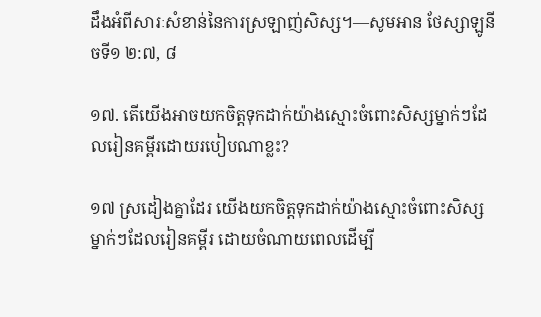ដឹងអំពីសារៈសំខាន់នៃការស្រឡាញ់សិស្ស។—សូមអាន ថែស្សាឡូនីចទី១ ២:៧, ៨

១៧. តើយើងអាចយកចិត្តទុកដាក់យ៉ាងស្មោះចំពោះសិស្សម្នាក់ៗដែលរៀនគម្ពីរដោយរបៀបណាខ្លះ?

១៧ ស្រដៀងគ្នាដែរ យើងយកចិត្តទុកដាក់យ៉ាងស្មោះចំពោះសិស្សម្នាក់ៗដែលរៀនគម្ពីរ ដោយចំណាយពេលដើម្បី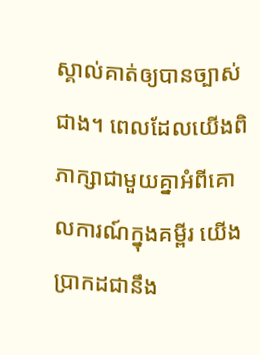ស្គាល់គាត់ឲ្យបានច្បាស់ជាង។ ពេលដែលយើងពិភាក្សាជាមួយគ្នាអំពីគោលការណ៍ក្នុងគម្ពីរ យើងប្រាកដជានឹង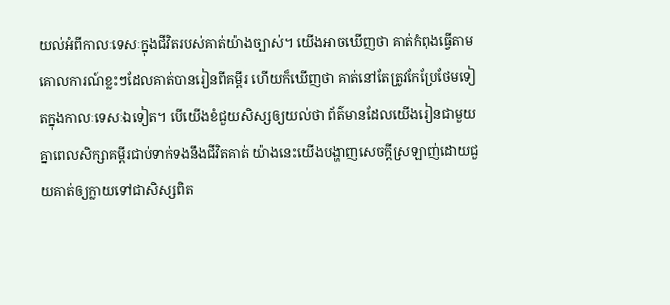យល់អំពីកាលៈទេសៈក្នុងជីវិតរបស់គាត់យ៉ាងច្បាស់។ យើងអាចឃើញថា គាត់កំពុងធ្វើតាមគោលការណ៍ខ្លះៗដែលគាត់បានរៀនពីគម្ពីរ ហើយក៏ឃើញថា គាត់នៅតែត្រូវកែប្រែថែមទៀតក្នុងកាលៈទេសៈឯទៀត។ បើយើងខំជួយសិស្សឲ្យយល់ថា ព័ត៌មានដែលយើងរៀនជាមួយគ្នាពេលសិក្សាគម្ពីរជាប់ទាក់ទងនឹងជីវិតគាត់ យ៉ាងនេះយើងបង្ហាញសេចក្ដីស្រឡាញ់ដោយជួយគាត់ឲ្យក្លាយទៅជាសិស្សពិត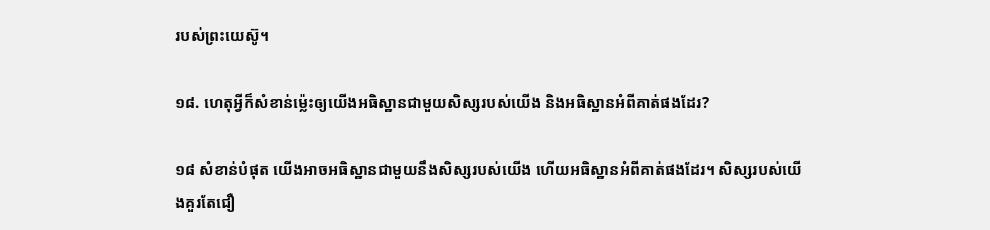របស់ព្រះយេស៊ូ។

១៨. ហេតុអ្វីក៏សំខាន់ម្ល៉េះឲ្យយើងអធិស្ឋានជាមួយសិស្សរបស់យើង និងអធិស្ឋានអំពីគាត់ផងដែរ?

១៨ សំខាន់បំផុត យើងអាចអធិស្ឋានជាមួយនឹងសិស្សរបស់យើង ហើយអធិស្ឋានអំពីគាត់ផងដែរ។ សិស្សរបស់យើងគួរតែជឿ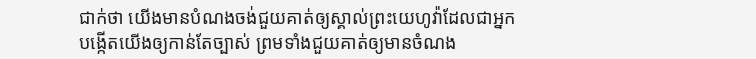ជាក់ថា យើងមានបំណងចង់ជួយគាត់ឲ្យស្គាល់ព្រះយេហូវ៉ាដែលជាអ្នកបង្កើតយើងឲ្យកាន់តែច្បាស់ ព្រមទាំងជួយគាត់ឲ្យមានចំណង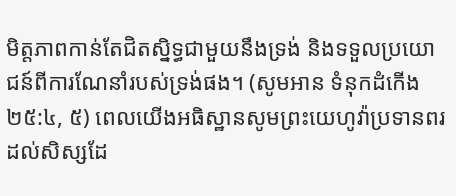មិត្តភាពកាន់តែជិតស្និទ្ធជាមួយនឹងទ្រង់ និងទទួលប្រយោជន៍ពីការណែនាំរបស់ទ្រង់ផង។ (សូមអាន ទំនុកដំកើង ២៥:៤, ៥) ពេលយើងអធិស្ឋានសូមព្រះយេហូវ៉ាប្រទានពរដល់សិស្សដែ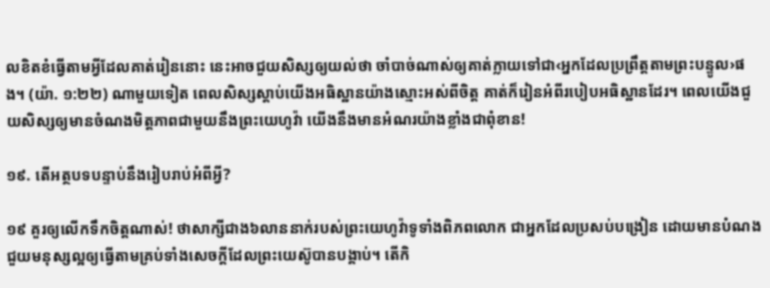លខិតខំធ្វើតាមអ្វីដែលគាត់រៀននោះ នេះអាចជួយសិស្សឲ្យយល់ថា ចាំបាច់ណាស់ឲ្យគាត់ក្លាយទៅជា‹អ្នកដែលប្រព្រឹត្តតាមព្រះបន្ទូល›ផង។ (យ៉ា. ១:២២) ណាមួយទៀត ពេលសិស្សស្ដាប់យើងអធិស្ឋានយ៉ាងស្មោះអស់ពីចិត្ត គាត់ក៏រៀនអំពីរបៀបអធិស្ឋានដែរ។ ពេលយើងជួយសិស្សឲ្យមានចំណងមិត្តភាពជាមួយនឹងព្រះយេហូវ៉ា យើងនឹងមានអំណរយ៉ាងខ្លាំងជាពុំខាន!

១៩. តើអត្ថបទបន្ទាប់នឹងរៀបរាប់អំពីអ្វី?

១៩ គួរឲ្យលើកទឹកចិត្តណាស់! ថាសាក្សីជាង៦លាននាក់របស់ព្រះយេហូវ៉ាទូទាំងពិភពលោក ជាអ្នកដែលប្រសប់បង្រៀន ដោយមានបំណងជួយមនុស្សល្អឲ្យធ្វើតាមគ្រប់ទាំងសេចក្ដីដែលព្រះយេស៊ូបានបង្គាប់។ តើកិ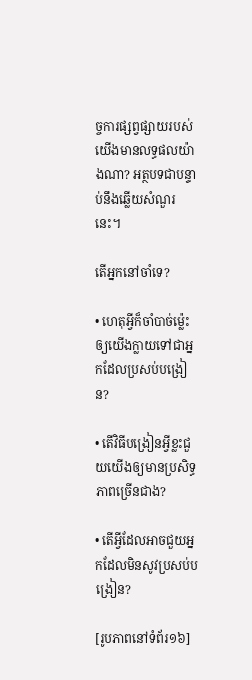ច្ចការផ្សព្វផ្សាយរបស់យើងមានលទ្ធផលយ៉ាងណា? អត្ថបទជាបន្ទាប់នឹងឆ្លើយសំណួរនេះ។

តើអ្នកនៅចាំទេ?

• ហេតុអ្វីក៏ចាំបាច់ម្ល៉េះឲ្យយើងក្លាយទៅជាអ្នកដែលប្រសប់បង្រៀន?

• តើវិធីបង្រៀនអ្វីខ្លះជួយយើងឲ្យមានប្រសិទ្ធភាពច្រើនជាង?

• តើអ្វីដែលអាចជួយអ្នកដែលមិនសូវប្រសប់បង្រៀន?

[រូបភាពនៅទំព័រ១៦]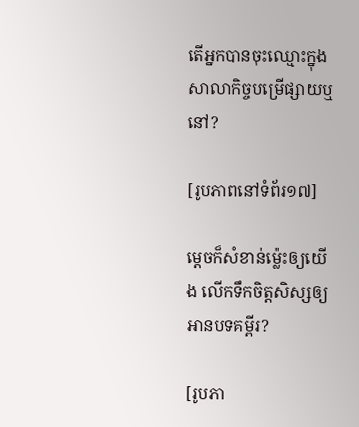តើអ្នកបានចុះឈ្មោះក្នុងសាលាកិច្ចបម្រើផ្សាយឬនៅ?

[រូបភាពនៅទំព័រ១៧]

ម្ដេចក៏សំខាន់ម្ល៉េះឲ្យយើង លើកទឹកចិត្តសិស្សឲ្យអានបទគម្ពីរ?

[រូបភា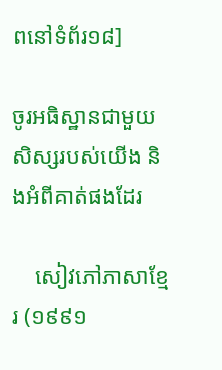ពនៅទំព័រ១៨]

ចូរអធិស្ឋានជាមួយសិស្សរបស់យើង និងអំពីគាត់ផងដែរ

    សៀវភៅភាសាខ្មែរ (១៩៩១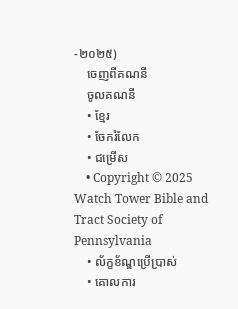-២០២៥)
    ចេញពីគណនី
    ចូលគណនី
    • ខ្មែរ
    • ចែករំលែក
    • ជម្រើស
    • Copyright © 2025 Watch Tower Bible and Tract Society of Pennsylvania
    • ល័ក្ខខ័ណ្ឌប្រើប្រាស់
    • គោលការ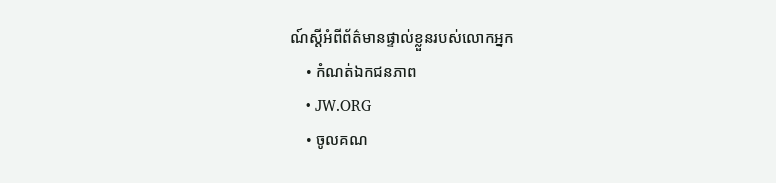ណ៍ស្ដីអំពីព័ត៌មានផ្ទាល់ខ្លួនរបស់លោកអ្នក
    • កំណត់ឯកជនភាព
    • JW.ORG
    • ចូលគណ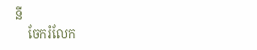នី
    ចែករំលែក